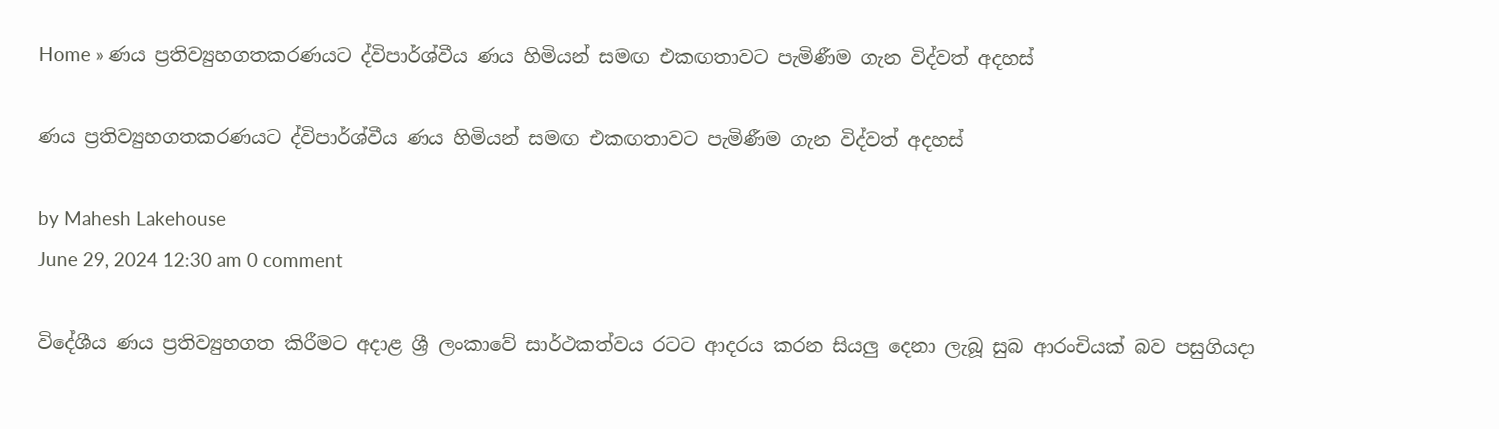Home » ණය ප්‍රතිව්‍යුහගතකරණයට ද්විපාර්ශ්වීය ණය හිමියන් සමඟ එකඟතාවට පැමිණීම ගැන විද්වත් අදහස්

ණය ප්‍රතිව්‍යුහගතකරණයට ද්විපාර්ශ්වීය ණය හිමියන් සමඟ එකඟතාවට පැමිණීම ගැන විද්වත් අදහස්

by Mahesh Lakehouse
June 29, 2024 12:30 am 0 comment

විදේශීය ණය ප්‍රතිව්‍යුහගත කිරීමට අදාළ ශ්‍රී ලංකාවේ සාර්ථකත්වය රටට ආදරය කරන සියලු දෙනා ලැබූ සුබ ආරංචියක් බව පසුගියදා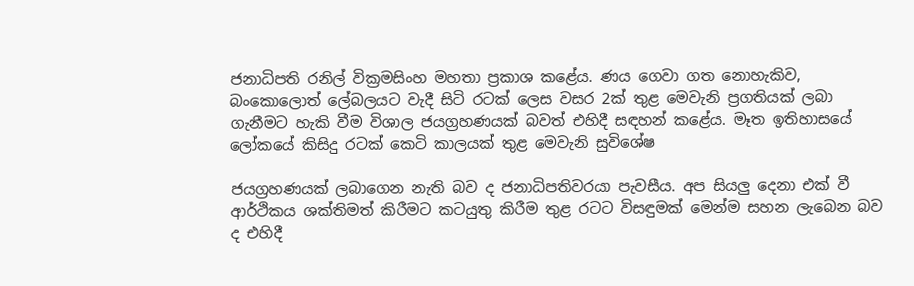ජනාධිපති රනිල් වික්‍රමසිංහ මහතා ප්‍රකාශ කළේය. ණය ගෙවා ගත නොහැකිව, බංකොලොත් ලේබලයට වැදී සිටි රටක් ලෙස වසර 2ක් තුළ මෙවැනි ප්‍රගතියක් ලබා ගැනීමට හැකි වීම විශාල ජයග්‍රහණයක් බවත් එහිදී සඳහන් කළේය. මෑත ඉතිහාසයේ ලෝකයේ කිසිදු රටක් කෙටි කාලයක් තුළ මෙවැනි සුවිශේෂ

ජයග්‍රහණයක් ලබාගෙන නැති බව ද ජනාධිපතිවරයා පැවසීය. අප සියලු දෙනා එක් වී ආර්ථිකය ශක්තිමත් කිරීමට කටයුතු කිරීම තුළ රටට විසඳුමක් මෙන්ම සහන ලැබෙන බව ද එහිදී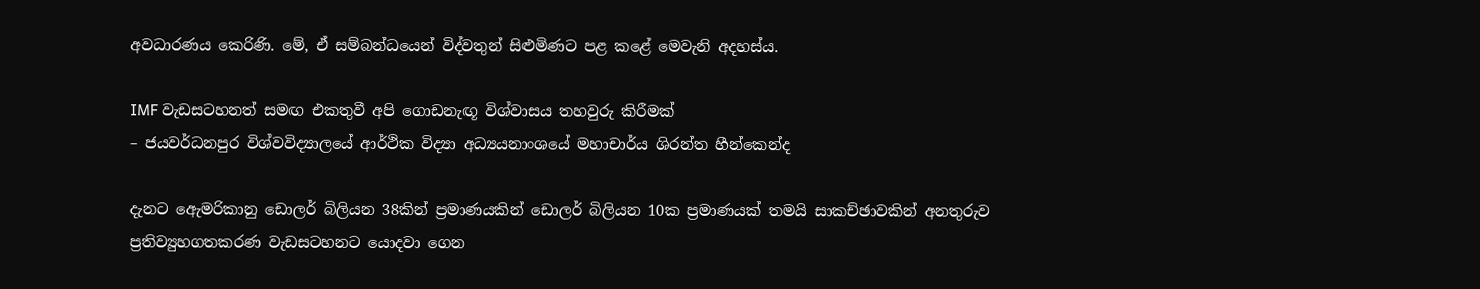අවධාරණය කෙරිණි. මේ, ඒ සම්බන්ධයෙන් විද්වතුන් සිළුමිණට පළ කළේ මෙවැනි අදහස්ය.

IMF වැඩසටහනත් සමඟ එකතුවී අපි ගොඩනැඟූ විශ්වාසය තහවුරු කිරීමක්
– ජයවර්ධනපුර විශ්වවිද්‍යාලයේ ආර්ථික විද්‍යා අධ්‍යයනාංශයේ මහාචාර්ය ශිරන්ත හීන්කෙන්ද

දැනට ඇ‍ෙමරිකානු ඩොලර් බිලියන 38කින් ප්‍රමාණයකින් ඩොලර් බිලියන 10ක ප්‍රමාණයක් තමයි සාකච්ඡාවකින් අනතුරුව ප්‍රතිව්‍යුහගතකරණ වැඩසටහනට යොදවා ගෙන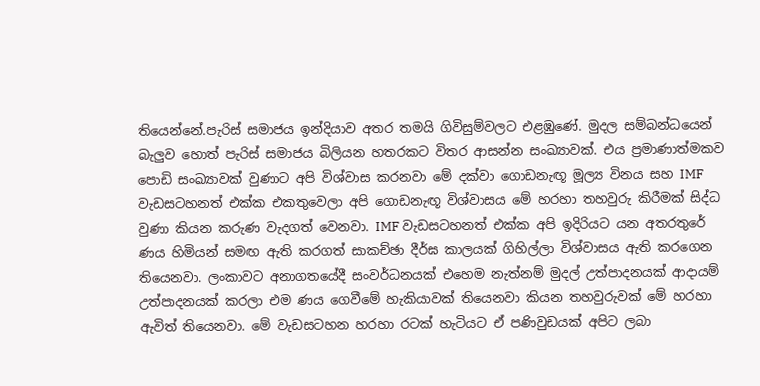තියෙන්නේ.පැරිස් සමාජය ඉන්දියාව අතර තමයි ගිවිසුම්වලට එළඹුණේ. මුදල සම්බන්ධයෙන් බැලුව හොත් පැරිස් සමාජය බිලියන හතරකට විතර ආසන්න සංඛ්‍යාවක්. එය ප්‍රමාණාත්මකව පොඩි සංඛ්‍යාවක් වුණාට අපි විශ්වාස කරනවා මේ දක්වා ගොඩනැඟූ මූල්‍ය විනය සහ IMF වැඩසටහනත් එක්ක එකතුවෙලා අපි ගොඩනැඟූ විශ්වාසය මේ හරහා තහවුරු කිරීමක් සිද්ධ වුණා කියන කරුණ වැදගත් වෙනවා. IMF වැඩසටහනත් එක්ක අපි ඉදිරියට යන අතරතුරේ ණය හිමියන් සමඟ ඇති කරගත් සාකච්ඡා දීර්ඝ කාලයක් ගිහිල්ලා විශ්වාසය ඇති කරගෙන තියෙනවා. ලංකාවට අනාගතයේදී සංවර්ධනයක් එහෙම නැත්නම් මුදල් උත්පාදනයක් ආදායම් උත්පාදනයක් කරලා එම ණය ගෙවීමේ හැකියාවක් තියෙනවා කියන තහවුරුවක් මේ හරහා ඇවිත් තියෙනවා. මේ වැඩසටහන හරහා රටක් හැටියට ඒ පණිවුඩයක් අපිට ලබා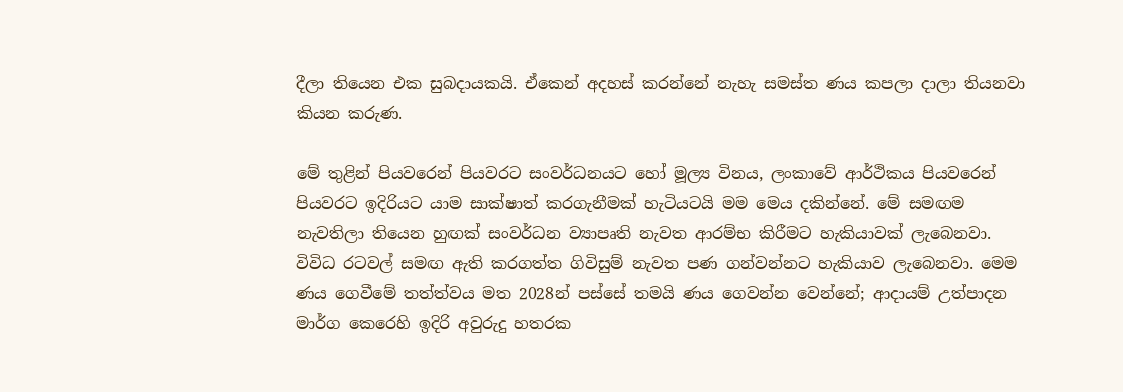දීලා තියෙන එක සුබදායකයි. ඒකෙන් අදහස් කරන්නේ නැහැ සමස්ත ණය කපලා දාලා තියනවා කියන කරුණ.

මේ තුළින් පියවරෙන් පියවරට සංවර්ධනයට හෝ මූල්‍ය විනය, ලංකාවේ ආර්ථිකය පියවරෙන් පියවරට ඉදිරියට යාම සාක්ෂාත් කරගැනීමක් හැටියටයි මම මෙය දකින්නේ. මේ සමඟම නැවතිලා තියෙන හුඟක් සංවර්ධන ව්‍යාපෘති නැවත ආරම්භ කිරීමට හැකියාවක් ලැබෙනවා. විවිධ රටවල් සමඟ ඇති කරගත්ත ගිවිසුම් නැවත පණ ගන්වන්නට හැකියාව ලැබෙනවා. මෙම ණය ගෙවීමේ තත්ත්වය මත 2028න් පස්සේ තමයි ණය ගෙවන්න වෙන්නේ; ආදායම් උත්පාදන මාර්ග කෙරෙහි ඉදිරි අවුරුදු හතරක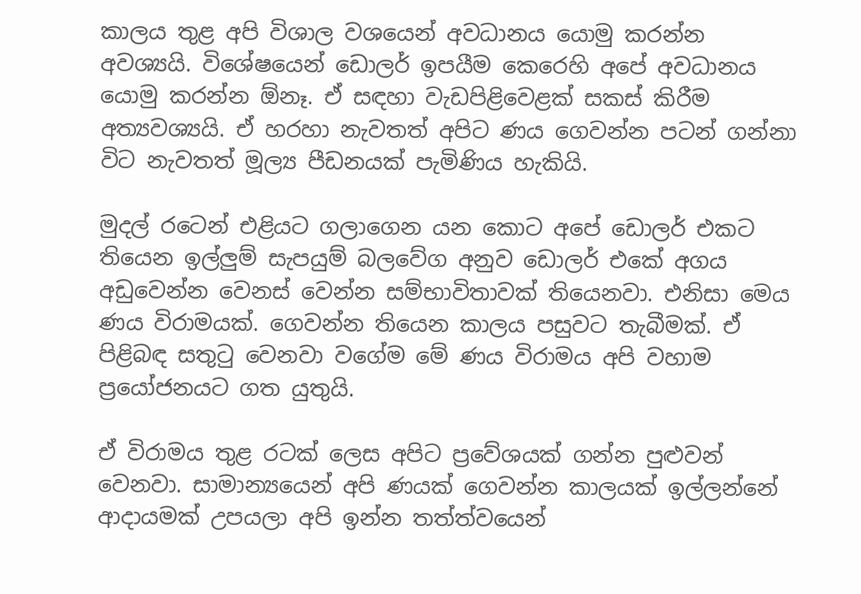කාලය තුළ අපි විශාල වශයෙන් අවධානය යොමු කරන්න අවශ්‍යයි. විශේෂයෙන් ඩොලර් ඉපයීම කෙරෙහි අපේ අවධානය යොමු කරන්න ඕනෑ. ඒ සඳහා වැඩපිළිවෙළක් සකස් කිරීම අත්‍යවශ්‍යයි. ඒ හරහා නැවතත් අපිට ණය ගෙවන්න පටන් ගන්නා විට නැවතත් මූල්‍ය පීඩනයක් පැමිණිය හැකියි.

මුදල් රටෙන් එළියට ගලාගෙන යන කොට අපේ ඩොලර් එකට තියෙන ඉල්ලුම් සැපයුම් බලවේග අනුව ඩොලර් එකේ අගය අඩුවෙන්න වෙනස් වෙන්න සම්භාවිතාවක් තියෙනවා. එනිසා මෙය ණය විරාමයක්. ගෙවන්න තියෙන කාලය පසුවට තැබීමක්. ඒ පිළිබඳ සතුටු වෙනවා වගේම මේ ණය විරාමය අපි වහාම ප්‍රයෝජනයට ගත යුතුයි.

ඒ විරාමය තුළ රටක් ලෙස අපිට ප්‍රවේශයක් ගන්න පුළුවන් වෙනවා. සාමාන්‍යයෙන් අපි ණයක් ගෙවන්න කාලයක් ඉල්ලන්නේ ආදායමක් උපයලා අපි ඉන්න තත්ත්වයෙන්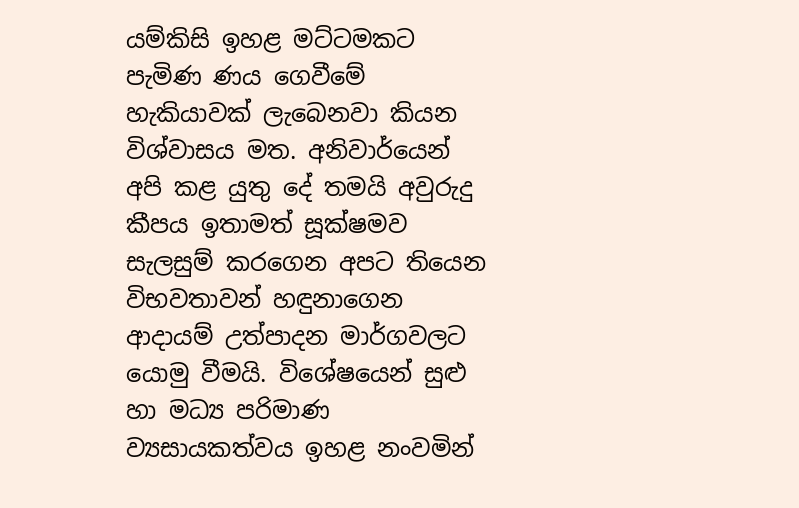යම්කිසි ඉහළ මට්ටමකට පැමිණ ණය ගෙවීමේ හැකියාවක් ලැබෙනවා කියන විශ්වාසය මත. අනිවාර්යෙන් අපි කළ යුතු දේ තමයි අවුරුදු කීපය ඉතාමත් සූක්ෂමව සැලසුම් කරගෙන අපට තියෙන විභවතාවන් හඳුනාගෙන ආදායම් උත්පාදන මාර්ගවලට යොමු වීමයි. විශේෂයෙන් සුළු හා මධ්‍ය පරිමාණ ව්‍යසායකත්වය ඉහළ නංවමින්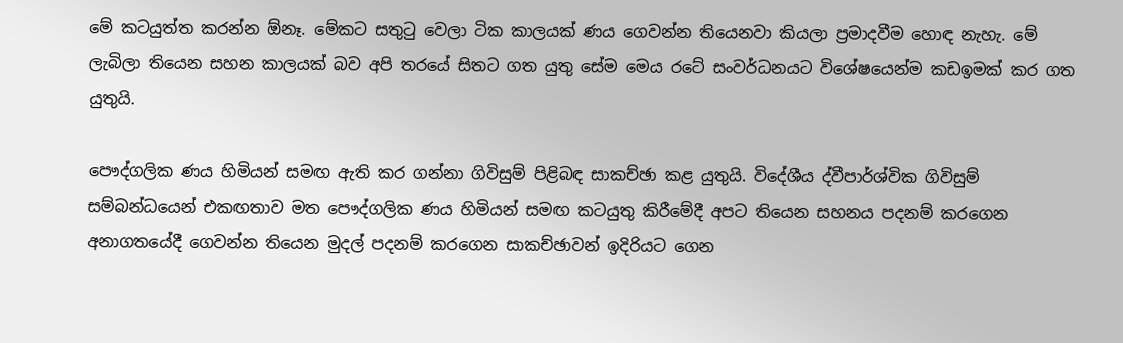මේ කටයුත්ත කරන්න ඕනෑ. මේකට සතුටු වෙලා ටික කාලයක් ණය ගෙවන්න තියෙනවා කියලා ප්‍රමාදවීම හොඳ නැහැ. මේ ලැබිලා තියෙන සහන කාලයක් බව අපි තරයේ සිතට ගත යුතු සේම මෙය රටේ සංවර්ධනයට විශේෂයෙන්ම කඩඉමක් කර ගත යුතුයි.

පෞද්ගලික ණය හිමියන් සමඟ ඇති කර ගන්නා ගිවිසුම් පිළිබඳ සාකච්ඡා කළ යුතුයි. විදේශීය ද්වීපාර්ශ්වික ගිවිසුම් සම්බන්ධයෙන් එකඟතාව මත පෞද්ගලික ණය හිමියන් සමඟ කටයුතු කිරීමේදී අපට තියෙන සහනය පදනම් කරගෙන අනාගතයේදී ගෙවන්න තියෙන මුදල් පදනම් කරගෙන සාකච්ඡාවන් ඉදිරියට ගෙන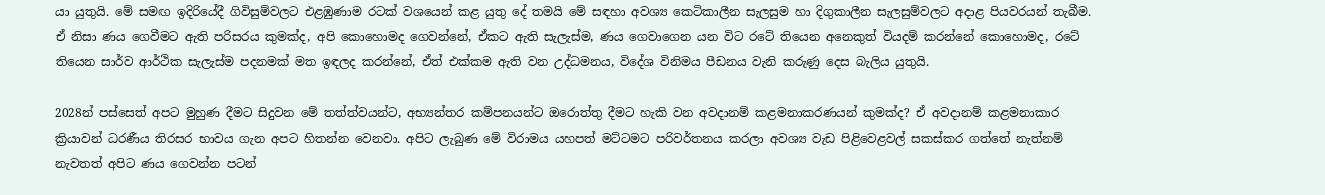යා යුතුයි. මේ සමඟ ඉදිරියේදී ගිවිසුම්වලට එළඹුණාම රටක් වශයෙන් කළ යුතු දේ තමයි මේ සඳහා අවශ්‍ය කෙටිකාලීන සැලසුම හා දිගුකාලීන සැලසුම්වලට අදාළ පියවරයන් තැබීම. ඒ නිසා ණය ගෙවීමට ඇති පරිසරය කුමක්ද, අපි කොහොමද ගෙවන්නේ, ඒකට ඇති සැලැස්ම, ණය ගෙවාගෙන යන විට රටේ තියෙන අනෙකුත් වියදම් කරන්නේ කොහොමද, රටේ තියෙන සාර්ව ආර්ථික සැලැස්ම පදනමක් මත ඉඳලද කරන්නේ, ඒත් එක්කම ඇති වන උද්ධමනය, විදේශ විනිමය පීඩනය වැනි කරුණු දෙස බැලිය යුතුයි.

2028න් පස්සෙත් අපට මුහුණ දීමට සිදුවන මේ තත්ත්වයන්ට, අභ්‍යන්තර කම්පනයන්ට ඔරොත්තු දීමට හැකි වන අවදානම් කළමනාකරණයන් කුමක්ද? ඒ අවදානම් කළමනාකාර ක්‍රියාවන් ධරණීය තිරසර භාවය ගැන අපට හිතන්න වෙනවා. අපිට ලැබුණ මේ විරාමය යහපත් මට්ටමට පරිවර්තනය කරලා අවශ්‍ය වැඩ පිළිවෙළවල් සකස්කර ගත්තේ නැත්නම් නැවතත් අපිට ණය ගෙවන්න පටන්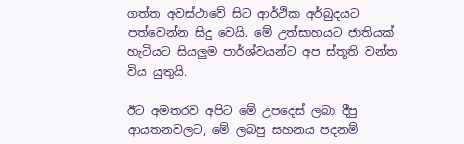ගත්ත අවස්ථාවේ සිට ආර්ථික අර්බුදයට පත්වෙන්න සිදු වෙයි. මේ උත්සාහයට ජාතියක් හැටියට සියලුම පාර්ශ්වයන්ට අප ස්තූති වන්ත විය යුතුයි.

ඊට අමතරව අපිට මේ උපදෙස් ලබා දීපු ආයතනවලට, මේ ලබපු සහනය පදනම්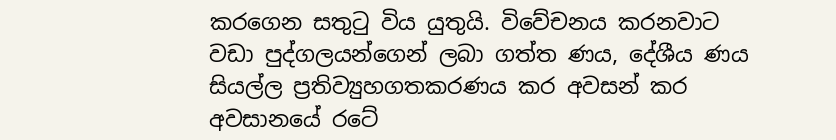කරගෙන සතුටු විය යුතුයි. විවේචනය කරනවාට වඩා පුද්ගලයන්ගෙන් ලබා ගත්ත ණය, දේශීය ණය සියල්ල ප්‍රතිව්‍යුහගතකරණය කර අවසන් කර අවසානයේ රටේ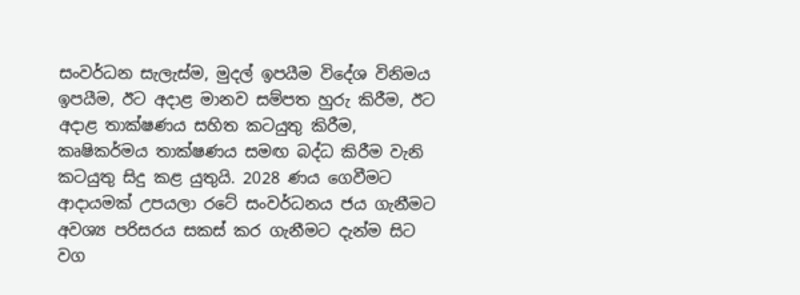සංවර්ධන සැලැස්ම, මුදල් ඉපයීම විදේශ විනිමය ඉපයීම, ඊට අදාළ මානව සම්පත හුරු කිරීම, ඊට අදාළ තාක්ෂණය සහිත කටයුතු කිරීම, කෘෂිකර්මය තාක්ෂණය සමඟ බද්ධ කිරීම වැනි කටයුතු සිදු කළ යුතුයි. 2028 ණය ගෙවීමට ආදායමක් උපයලා රටේ සංවර්ධනය ජය ගැනීමට අවශ්‍ය පරිසරය සකස් කර ගැනීමට දැන්ම සිට වග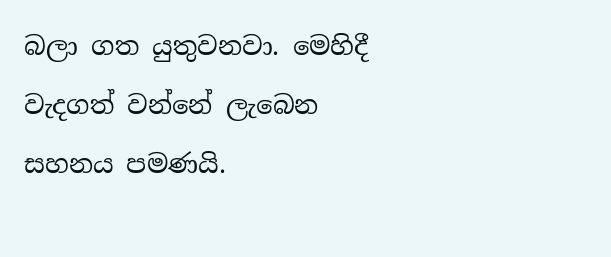බලා ගත යුතුවනවා. මෙහිදී වැදගත් වන්නේ ලැබෙන සහනය පමණයි.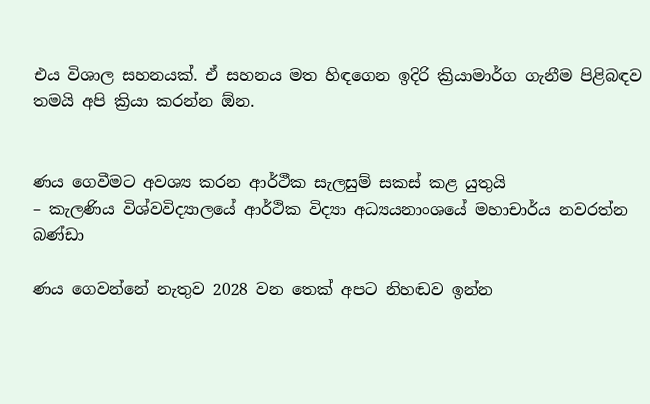එය විශාල සහනයක්. ඒ සහනය මත හිඳගෙන ඉදිරි ක්‍රියාමාර්ග ගැනීම පිළිබඳව තමයි අපි ක්‍රියා කරන්න ඕන.


ණය ගෙවීමට අවශ්‍ය කරන ආර්ථීක සැලසුම් සකස් කළ යුතුයි
– කැලණිය විශ්වවිද්‍යාලයේ ආර්ථික විද්‍යා අධ්‍යයනාංශයේ මහාචාර්ය නවරත්න බණ්ඩා

ණය ගෙවන්නේ නැතුව 2028 වන තෙක් අපට නිහඬව ඉන්න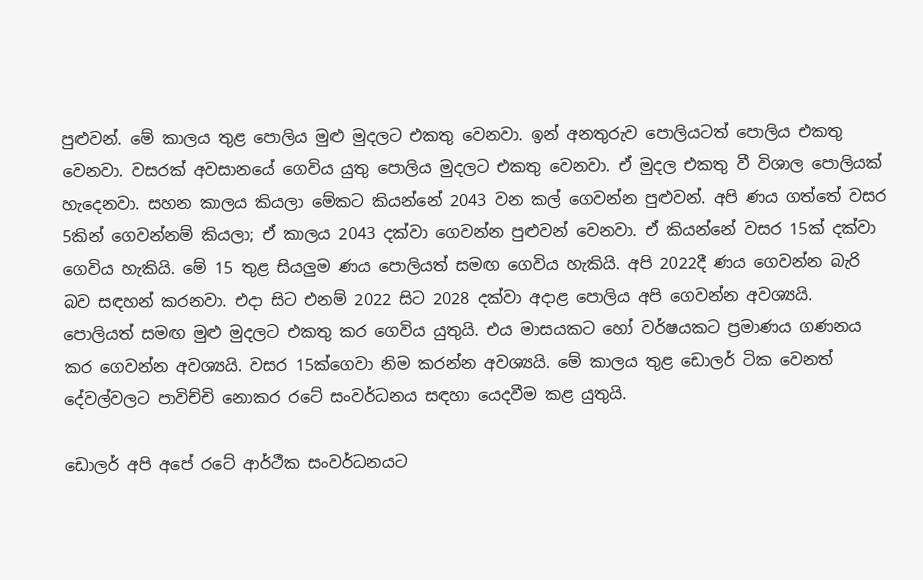පුළුවන්. මේ කාලය තුළ පොලිය මුළු මුදලට එකතු වෙනවා. ඉන් අනතුරුව පොලියටත් පොලිය එකතු වෙනවා. වසරක් අවසානයේ ගෙවිය යුතු පොලිය මුදලට එකතු වෙනවා. ඒ මුදල එකතු වී විශාල පොලියක් හැදෙනවා. සහන කාලය කියලා මේකට කියන්නේ 2043 වන කල් ගෙවන්න පුළුවන්. අපි ණය ගත්තේ වසර 5කින් ගෙවන්නම් කියලා; ඒ කාලය 2043 දක්වා ගෙවන්න පුළුවන් වෙනවා. ඒ කියන්නේ වසර 15ක් දක්වා ගෙවිය හැකියි. මේ 15 තුළ සියලුම ණය පොලියත් සමඟ ගෙවිය හැකියි. අපි 2022දී ණය ගෙවන්න බැරි බව සඳහන් කරනවා. එදා සිට එනම් 2022 සිට 2028 දක්වා අදාළ පොලිය අපි ගෙවන්න අවශ්‍යයි. පොලියත් සමඟ මුළු මුදලට එකතු කර ගෙවිය යුතුයි. එය මාසයකට හෝ වර්ෂයකට ප්‍රමාණය ගණනය කර ගෙවන්න අවශ්‍යයි. වසර 15ක්ගෙවා නිම කරන්න අවශ්‍යයි. මේ කාලය තුළ ඩොලර් ටික වෙනත් දේවල්වලට පාවිච්චි නොකර රටේ සංවර්ධනය සඳහා යෙදවීම කළ යුතුයි.

ඩොලර් අපි අපේ රටේ ආර්ථීක සංවර්ධනයට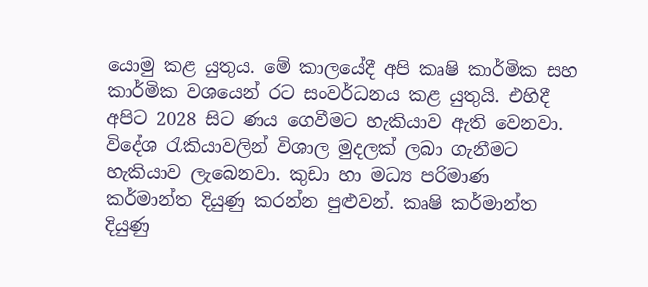යොමු කළ යුතුය. මේ කාලයේදී අපි කෘෂි කාර්මික සහ කාර්මික වශයෙන් රට සංවර්ධනය කළ යුතුයි. එහිදී අපිට 2028 සිට ණය ගෙවීමට හැකියාව ඇති වෙනවා. විදේශ රැකියාවලින් විශාල මුදලක් ලබා ගැනීමට හැකියාව ලැබෙනවා. කුඩා හා මධ්‍ය පරිමාණ කර්මාන්ත දියුණු කරන්න පුළුවන්. කෘෂි කර්මාන්ත දියුණු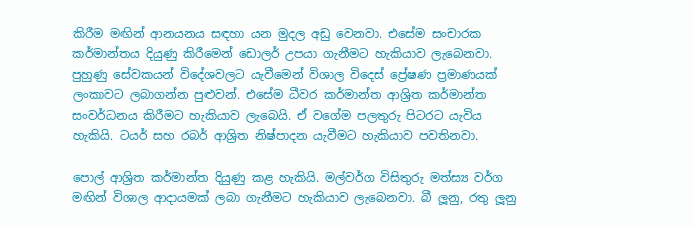කිරීම මඟින් ආනයනය සඳහා යන මුදල අඩු වෙනවා. එසේම සංචාරක කර්මාන්තය දියුණු කිරීමෙන් ඩොලර් උපයා ගැනීමට හැකියාව ලැබෙනවා. පුහුණු සේවකයන් විදේශවලට යැවීමෙන් විශාල විදෙස් ප්‍රේෂණ ප්‍රමාණයක් ලංකාවට ලබාගන්න පුළුවන්. එසේම ධීවර කර්මාන්ත ආශ්‍රිත කර්මාන්ත සංවර්ධනය කිරීමට හැකියාව ලැබෙයි. ඒ වගේම පලතුරු පිටරට යැවිය හැකියි. ටයර් සහ රබර් ආශ්‍රිත නිෂ්පාදන යැවීමට හැකියාව පවතිනවා.

පොල් ආශ්‍රිත කර්මාන්ත දියුණු කළ හැකියි. මල්වර්ග විසිතුරු මත්ස්‍ය වර්ග මඟින් විශාල ආදායමක් ලබා ගැනීමට හැකියාව ලැබෙනවා. බී ලූනු, රතු ලූනු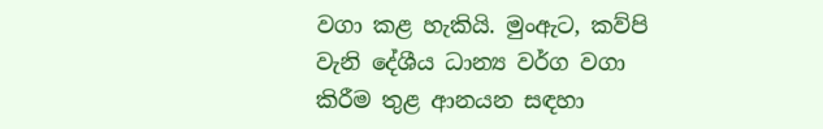වගා කළ හැකියි. මුංඇට, කව්පි වැනි දේශීය ධාන්‍ය වර්ග වගා කිරීම තුළ ආනයන සඳහා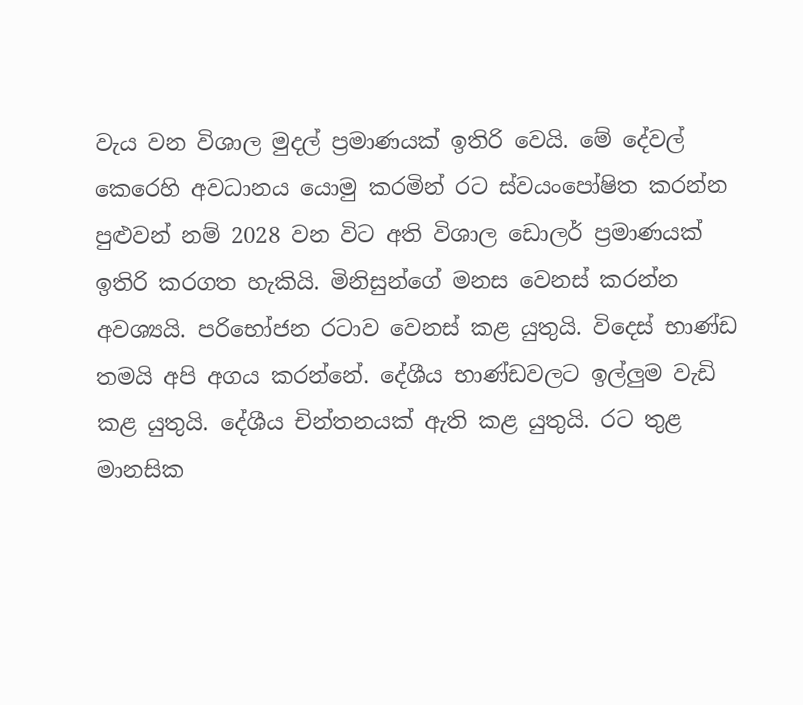වැය වන විශාල මුදල් ප්‍රමාණයක් ඉතිරි වෙයි. මේ දේවල් කෙරෙහි අවධානය යොමු කරමින් රට ස්වයංපෝෂිත කරන්න පුළුවන් නම් 2028 වන විට අති විශාල ඩොලර් ප්‍රමාණයක් ඉතිරි කරගත හැකියි. මිනිසුන්ගේ මනස වෙනස් කරන්න අවශ්‍යයි. පරිභෝජන රටාව වෙනස් කළ යුතුයි. විදෙස් භාණ්ඩ තමයි අපි අගය කරන්නේ. දේශීය භාණ්ඩවලට ඉල්ලුම වැඩි කළ යුතුයි. දේශීය චින්තනයක් ඇති කළ යුතුයි. රට තුළ මානසික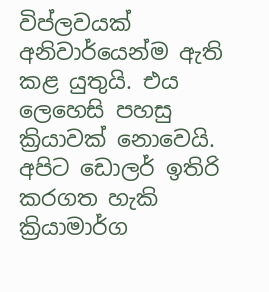විප්ලවයක් අනිවාර්යෙන්ම ඇති කළ යුතුයි. එය ලෙහෙසි පහසු ක්‍රියාවක් නොවෙයි. අපිට ඩොලර් ඉතිරි කරගත හැකි ක්‍රියාමාර්ග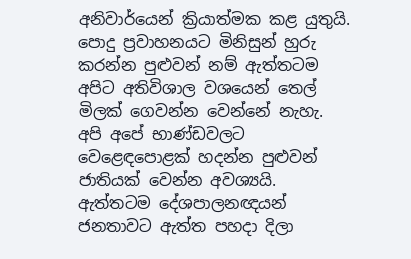අනිවාර්යෙන් ක්‍රියාත්මක කළ යුතුයි. පොදු ප්‍රවාහනයට මිනිසුන් හුරු කරන්න පුළුවන් නම් ඇත්තටම අපිට අතිවිශාල වශයෙන් තෙල් මිලක් ගෙවන්න වෙන්නේ නැහැ. අපි අපේ භාණ්ඩවලට වෙළෙඳපොළක් හදන්න පුළුවන් ජාතියක් වෙන්න අවශ්‍යයි. ඇත්තටම දේශපාලනඥයන් ජනතාවට ඇත්ත පහදා දිලා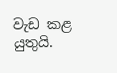වැඩ කළ යුතුයි.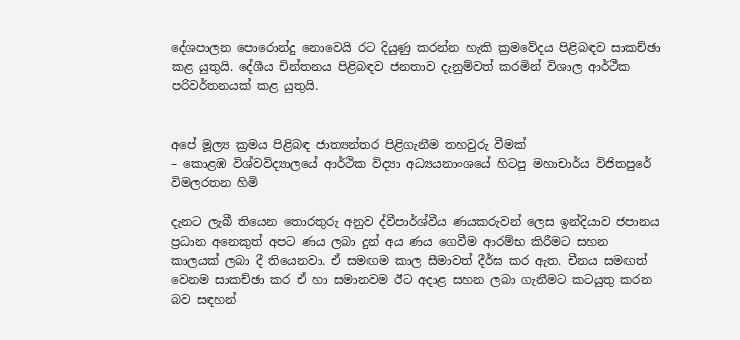දේශපාලන පොරොන්දු නොවෙයි රට දියුණු කරන්න හැකි ක්‍රමවේදය පිළිබඳව සාකච්ඡා කළ යුතුයි. දේශීය චින්තනය පිළිබඳව ජනතාව දැනුම්වත් කරමින් විශාල ආර්ථීක පරිවර්තනයක් කළ යුතුයි.


අපේ මූල්‍ය ක්‍රමය පිළිබඳ ජාත්‍යන්තර පිළිගැනීම තහවුරු වීමක්
– කොළඹ විශ්වවිද්‍යාලයේ ආර්ථික විද්‍යා අධ්‍යයනාංශයේ හිටපු මහාචාර්ය විජිතපුරේ විමලරතන හිමි

දැනට ලැබී තියෙන තොරතුරු අනුව ද්වීපාර්ශ්වීය ණයකරුවන් ලෙස ඉන්දියාව ජපානය ප්‍රධාන අනෙකුත් අපට ණය ලබා දුන් අය ණය ගෙවීම ආරම්භ කිරීමට සහන කාලයක් ලබා දී තියෙනවා. ඒ සමඟම කාල සීමාවත් දීර්ඝ කර ඇත. චීනය සමඟත් වෙනම සාකච්ඡා කර ඒ හා සමානවම ඊට අදාළ සහන ලබා ගැනීමට කටයුතු කරන බව සඳහන්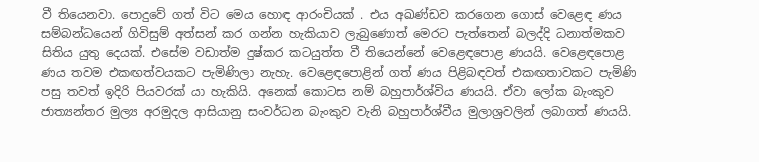වී තියෙනවා. පොදුවේ ගත් විට මෙය හොඳ ආරංචියක් . එය අඛණ්ඩව කරගෙන ගොස් වෙළෙඳ ණය සම්බන්ධයෙන් ගිවිසුම් අත්සන් කර ගන්න හැකියාව ලැබුණොත් මෙරට පැත්තෙන් බලද්දි ධනාත්මකව සිතිය යුතු දෙයක්. එසේම වඩාත්ම දුෂ්කර කටයුත්ත වී තියෙන්නේ වෙළෙඳපොළ ණයයි. වෙළෙඳපොළ ණය තවම එකඟත්වයකට පැමිණිලා නැහැ. වෙළෙඳපොළින් ගත් ණය පිළිබඳවත් එකඟතාවකට පැමිණි පසු තවත් ඉදිරි පියවරක් යා හැකියි. අනෙක් කොටස නම් බහුපාර්ශ්විය ණයයි. ඒවා ලෝක බැංකුව ජාත්‍යන්තර මුල්‍ය අරමුදල ආසියානු සංවර්ධන බැංකුව වැනි බහුපාර්ශ්වීය මුලාශ්‍රවලින් ලබාගත් ණයයි.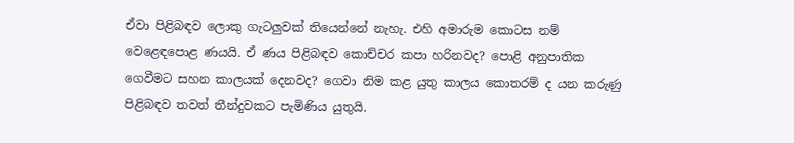ඒවා පිළිබඳව ලොකු ගැටලුවක් තියෙන්නේ නැහැ. එහි අමාරුම කොටස නම් වෙළෙඳපොළ ණයයි. ඒ ණය පිළිබඳව කොච්චර කපා හරිනවද? පොළි අනුපාතික ගෙවීමට සහන කාලයක් දෙනවද? ගෙවා නිම කළ යුතු කාලය කොතරම් ද යන කරුණු පිළිබඳව තවත් තීන්දුවකට පැමිණිය යුතුයි.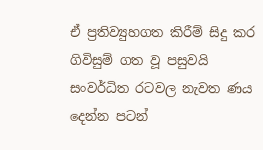ඒ ප්‍රතිව්‍යුහගත කිරීම් සිදු කර ගිවිසුම් ගත වූ පසුවයි සංවර්ධිත රටවල නැවත ණය දෙන්න පටන්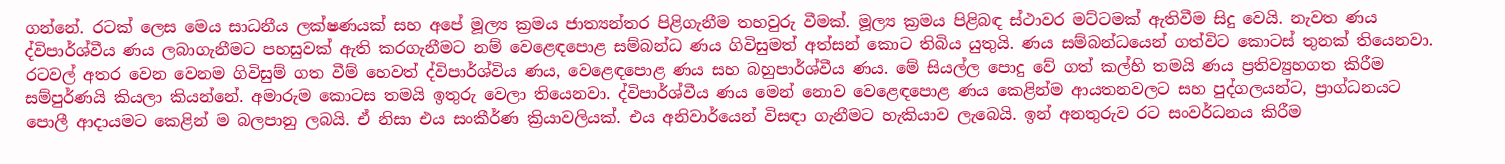ගන්නේ. රටක් ලෙස මෙය සාධනීය ලක්ෂණයක් සහ අපේ මූල්‍ය ක්‍රමය ජාත්‍යන්තර පිළිගැනීම තහවුරු වීමක්. මූල්‍ය ක්‍රමය පිළිබඳ ස්ථාවර මට්ටමක් ඇතිවීම සිදු වෙයි. නැවත ණය ද්විපාර්ශ්වීය ණය ලබාගැනීමට පහසුවක් ඇති කරගැනීමට නම් වෙළෙඳපොළ සම්බන්ධ ණය ගිවිසුමත් අත්සන් කොට තිබිය යුතුයි. ණය සම්බන්ධයෙන් ගත්විට කොටස් තුනක් තියෙනවා. රටවල් අතර වෙන වෙනම ගිවිසුම් ගත වීම් හෙවත් ද්විපාර්ශ්විය ණය, වෙළෙඳපොළ ණය සහ බහුපාර්ශ්වීය ණය. මේ සියල්ල පොදු වේ ගත් කල්හි තමයි ණය ප්‍රතිව්‍යුහගත කිරීම සම්පුර්ණයි කියලා කියන්නේ. අමාරුම කොටස තමයි ඉතුරු වෙලා තියෙනවා. ද්විපාර්ශ්වීය ණය මෙන් නොව වෙළෙඳපොළ ණය කෙළින්ම ආයතනවලට සහ පුද්ගලයන්ට, ප්‍රාග්ධනයට පොලී ආදායමට කෙළින් ම බලපානු ලබයි. ඒ නිසා එය සංකීර්ණ ක්‍රියාවලියක්. එය අනිවාර්යෙන් විසඳා ගැනීමට හැකියාව ලැබෙයි. ඉන් අනතුරුව රට සංවර්ධනය කිරීම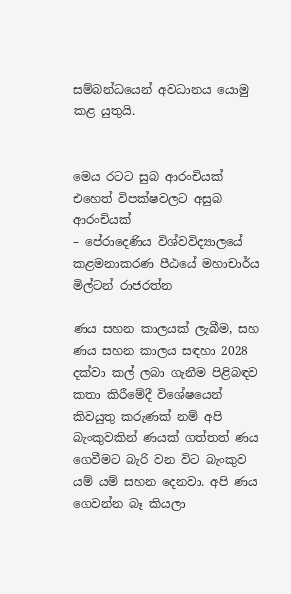සම්බන්ධයෙන් අවධානය යොමු කළ යුතුයි.


මෙය රටට සුබ ආරංචියක් එහෙත් විපක්ෂවලට අසුබ ආරංචියක්
– පේරාදෙණිය විශ්වවිද්‍යාලයේ කළමනාකරණ පීඨයේ මහාචාර්ය මිල්ටන් රාජරත්න

ණය සහන කාලයක් ලැබීම, සහ ණය සහන කාලය සඳහා 2028 දක්වා කල් ලබා ගැනීම පිළිබඳව කතා කිරීමේදී විශේෂයෙන් කිවයුතු කරුණක් නම් අපි බැංකුවකින් ණයක් ගත්තත් ණය ගෙවීමට බැරි වන විට බැංකුව යම් යම් සහන දෙනවා. අපි ණය ගෙවන්න බෑ කියලා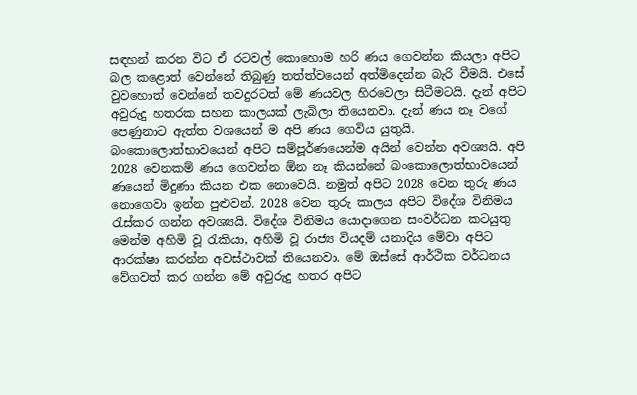සඳහන් කරන විට ඒ රටවල් කොහොම හරි ණය ගෙවන්න කියලා අපිට බල කළොත් වෙන්නේ තිබුණු තත්ත්වයෙන් අත්මිදෙන්න බැරි වීමයි. එසේ වුවහොත් වෙන්නේ තවදුරටත් මේ ණයවල හිරවෙලා සිටීමටයි. දැන් අපිට අවුරුදු හතරක සහන කාලයක් ලැබිලා තියෙනවා. දැන් ණය නෑ වගේ පෙණුනාට ඇත්ත වශයෙන් ම අපි ණය ගෙවිය යුතුයි. බංකොලොත්භාවයෙන් අපිට සම්පූර්ණයෙන්ම අයින් වෙන්න අවශ්‍යයි. අපි 2028 වෙනකම් ණය ගෙවන්න ඕන නෑ කියන්නේ බංකොලොත්භාවයෙන් ණයෙන් මිදුණා කියන එක නොවෙයි. නමුත් අපිට 2028 වෙන තුරු ණය නොගෙවා ඉන්න පුළුවන්. 2028 වෙන තුරු කාලය අපිට විදේශ විනිමය රැස්කර ගන්න අවශ්‍යයි. විදේශ විනිමය යොදාගෙන සංවර්ධන කටයුතු මෙන්ම අහිමි වූ රැකියා, අහිමි වූ රාජ්‍ය වියදම් යනාදිය මේවා අපිට ආරක්ෂා කරන්න අවස්ථාවක් තියෙනවා. මේ ඔස්සේ ආර්ථික වර්ධනය වේගවත් කර ගන්න මේ අවුරුදු හතර අපිට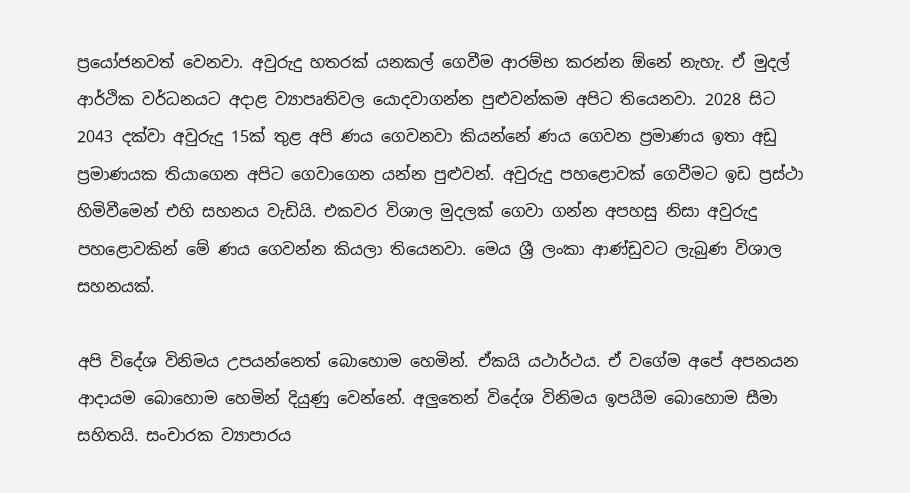ප්‍රයෝජනවත් වෙනවා. අවුරුදු හතරක් යනකල් ගෙවීම ආරම්භ කරන්න ඕනේ නැහැ. ඒ මුදල් ආර්ථික වර්ධනයට අදාළ ව්‍යාපෘතිවල යොදවාගන්න පුළුවන්කම අපිට තියෙනවා. 2028 සිට 2043 දක්වා අවුරුදු 15ක් තුළ අපි ණය ගෙවනවා කියන්නේ ණය ගෙවන ප්‍රමාණය ඉතා අඩු ප්‍රමාණයක තියාගෙන අපිට ගෙවාගෙන යන්න පුළුවන්. අවුරුදු පහළොවක් ගෙවීමට ඉඩ ප්‍රස්ථා හිමිවීමෙන් එහි සහනය වැඩියි. එකවර විශාල මුදලක් ගෙවා ගන්න අපහසු නිසා අවුරුදු පහළොවකින් මේ ණය ගෙවන්න කියලා තියෙනවා. මෙය ශ්‍රී ලංකා ආණ්ඩුවට ලැබුණ විශාල සහනයක්.

අපි විදේශ විනිමය උපයන්නෙත් බොහොම හෙමින්. ඒකයි යථාර්ථය. ඒ වගේම අපේ අපනයන ආදායම බොහොම හෙමින් දියුණු වෙන්නේ. අලුතෙන් විදේශ විනිමය ඉපයීම බොහොම සීමා සහිතයි. සංචාරක ව්‍යාපාරය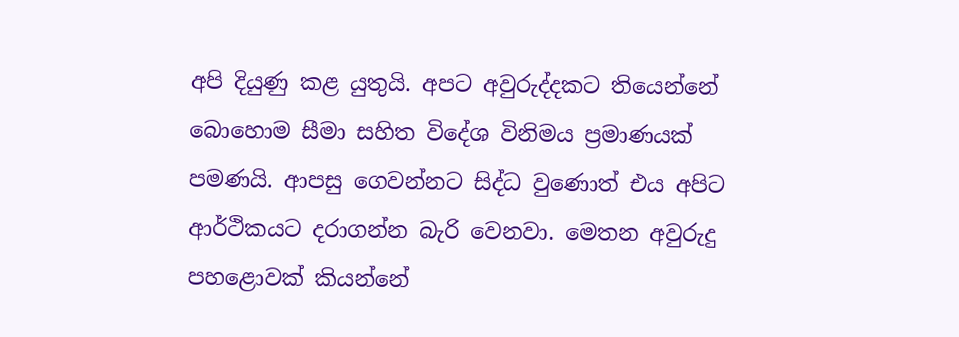අපි දියුණු කළ යුතුයි. අපට අවුරුද්දකට තියෙන්නේ බොහොම සීමා සහිත විදේශ විනිමය ප්‍රමාණයක් පමණයි. ආපසු ගෙවන්නට සිද්ධ වුණොත් එය අපිට ආර්ථිකයට දරාගන්න බැරි වෙනවා. මෙතන අවුරුදු පහළොවක් කියන්නේ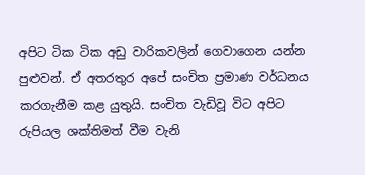අපිට ටික ටික අඩු වාරිකවලින් ගෙවාගෙන යන්න පුළුවන්. ඒ අතරතුර අපේ සංචිත ප්‍රමාණ වර්ධනය කරගැනීම කළ යුතුයි. සංචිත වැඩිවූ විට අපිට රුපියල ශක්තිමත් වීම වැනි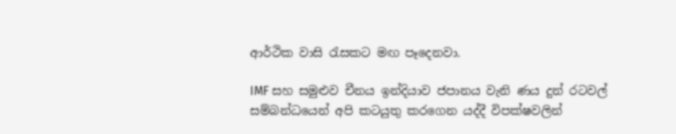ආර්ථික වාසි රැසකට මඟ පෑදෙනවා.

IMF සහ සමුළුව චීනය ඉන්දියාව ජපානය වැනි ණය දුන් රටවල් සම්බන්ධයෙන් අපි කටයුතු කරගෙන යද්දී විපක්ෂවලින්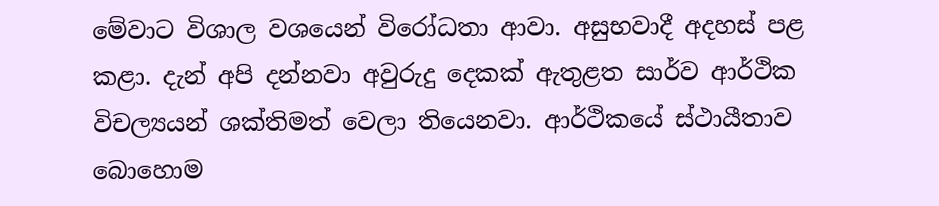මේවාට විශාල වශයෙන් විරෝධතා ආවා. අසුභවාදී අදහස් පළ කළා. දැන් අපි දන්නවා අවුරුදු දෙකක් ඇතුළත සාර්ව ආර්ථික විචල්‍යයන් ශක්තිමත් වෙලා තියෙනවා. ආර්ථිකයේ ස්ථායීතාව බොහොම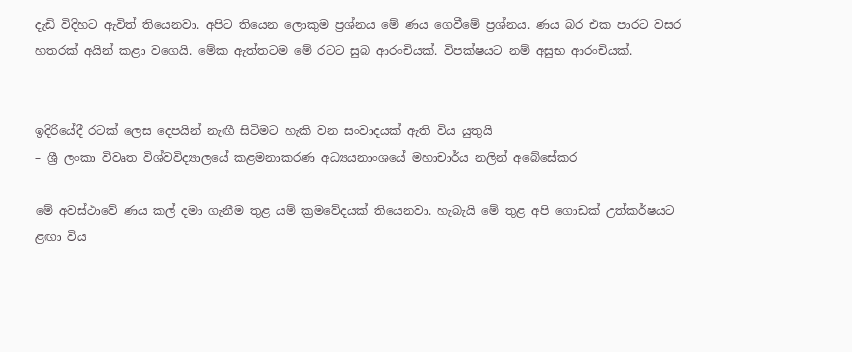දැඩි විදිහට ඇවිත් තියෙනවා. අපිට තියෙන ලොකුම ප්‍රශ්නය මේ ණය ගෙවීමේ ප්‍රශ්නය. ණය බර එක පාරට වසර හතරක් අයින් කළා වගෙයි. මේක ඇත්තටම මේ රටට සුබ ආරංචියක්. විපක්ෂයට නම් අසුභ ආරංචියක්.


ඉදිරියේදී රටක් ලෙස දෙපයින් නැඟී සිටිමට හැකි වන සංවාදයක් ඇති විය යුතුයි
– ශ්‍රී ලංකා විවෘත විශ්වවිද්‍යාලයේ කළමනාකරණ අධ්‍යයනාංශයේ මහාචාර්ය නලින් අබේසේකර

මේ අවස්ථාවේ ණය කල් දමා ගැනීම තුළ යම් ක්‍රමවේදයක් තියෙනවා. හැබැයි මේ තුළ අපි ගොඩක් උත්කර්ෂයට ළඟා විය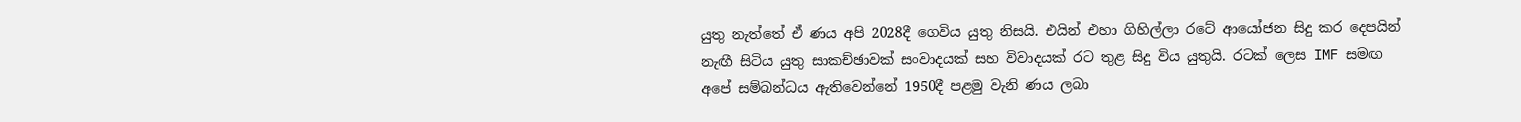යුතු නැත්තේ ඒ ණය අපි 2028දී ගෙවිය යුතු නිසයි. එයින් එහා ගිහිල්ලා රටේ ආයෝජන සිදු කර දෙපයින් නැඟී සිටිය යුතු සාකච්ඡාවක් සංවාදයක් සහ විවාදයක් රට තුළ සිදු විය යුතුයි. රටක් ලෙස IMF සමඟ අපේ සම්බන්ධය ඇතිවෙන්නේ 1950දී පළමු වැනි ණය ලබා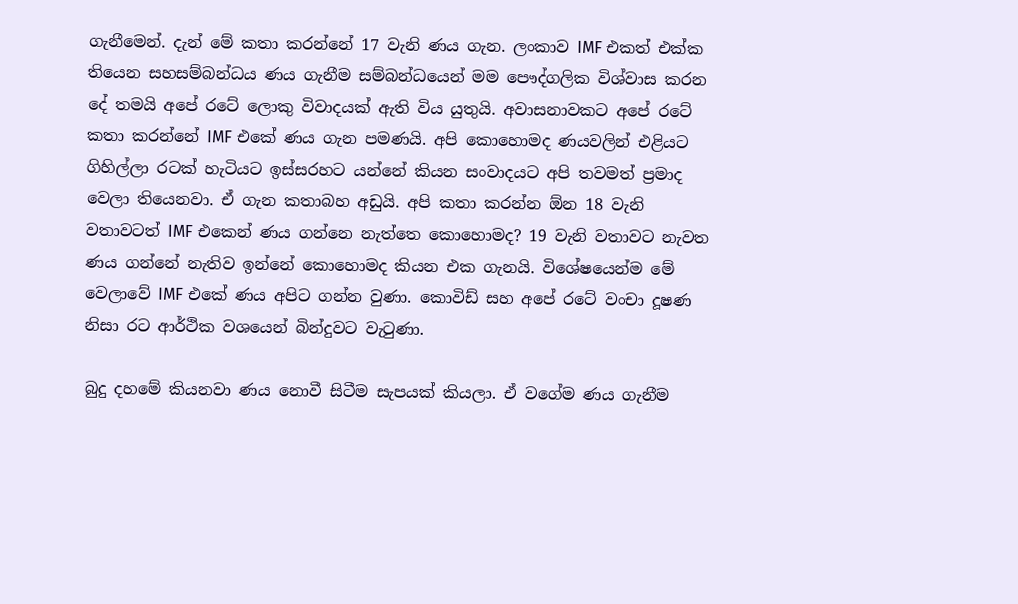ගැනීමෙන්. දැන් මේ කතා කරන්නේ 17 වැනි ණය ගැන. ලංකාව IMF එකත් එක්ක තියෙන සහසම්බන්ධය ණය ගැනීම සම්බන්ධයෙන් මම පෞද්ගලික විශ්වාස කරන දේ තමයි අපේ රටේ ලොකු විවාදයක් ඇති විය යුතුයි. අවාසනාවකට අපේ රටේ කතා කරන්නේ IMF එකේ ණය ගැන පමණයි. අපි කොහොමද ණයවලින් එළියට ගිහිල්ලා රටක් හැටියට ඉස්සරහට යන්නේ කියන සංවාදයට අපි තවමත් ප්‍රමාද වෙලා තියෙනවා. ඒ ගැන කතාබහ අඩුයි. අපි කතා කරන්න ඕන 18 වැනි වතාවටත් IMF එකෙන් ණය ගන්නෙ නැත්තෙ කොහොමද? 19 වැනි වතාවට නැවත ණය ගන්නේ නැතිව ඉන්නේ කොහොමද කියන එක ගැනයි. විශේෂයෙන්ම මේ වෙලාවේ IMF එකේ ණය අපිට ගන්න වුණා. කොවිඩ් සහ අපේ රටේ වංචා දූෂණ නිසා රට ආර්ථික වශයෙන් බින්දුවට වැටුණා.

බුදු දහමේ කියනවා ණය නොවී සිටීම සැපයක් කියලා. ඒ වගේම ණය ගැනීම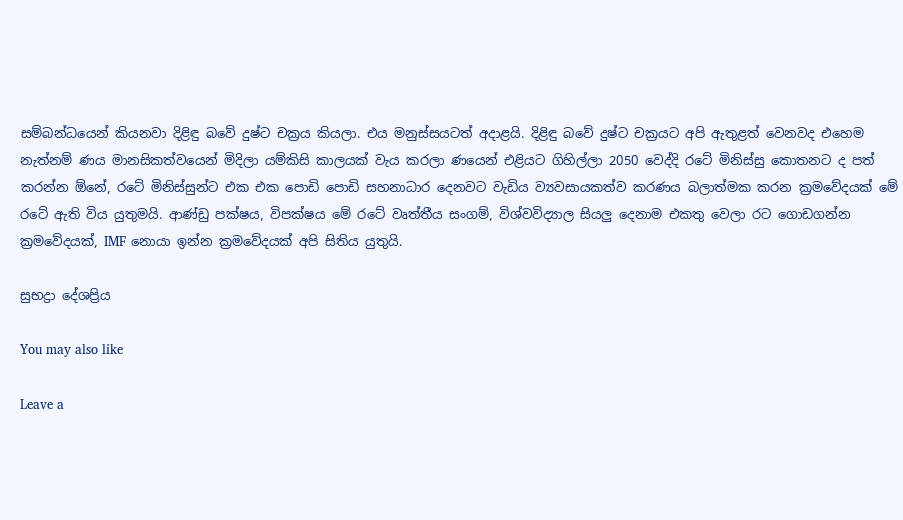සම්බන්ධයෙන් කියනවා දිළිඳු බවේ දුෂ්ට චක්‍රය කියලා. එය මනුස්සයටත් අදාළයි. දිළිඳු බවේ දුෂ්ට චක්‍රයට අපි ඇතුළත් වෙනවද එහෙම නැත්නම් ණය මානසිකත්වයෙන් මිදිලා යම්කිසි කාලයක් වැය කරලා ණයෙන් එළියට ගිහිල්ලා 2050 වෙද්දි රටේ මිනිස්සු කොතනට ද පත් කරන්න ඕනේ, රටේ මිනිස්සුන්ට එක එක පොඩි පොඩි සහනාධාර දෙනවට වැඩිය ව්‍යවසායකත්ව කරණය බලාත්මක කරන ක්‍රමවේදයක් මේ රටේ ඇති විය යුතුමයි. ආණ්ඩු පක්ෂය, විපක්ෂය මේ රටේ වෘත්තීය සංගම්, විශ්වවිද්‍යාල සියලු දෙනාම එකතු වෙලා රට ගොඩගන්න ක්‍රමවේදයක්, IMF නොයා ඉන්න ක්‍රමවේදයක් අපි සිතිය යුතුයි.

සුභද්‍රා දේශප්‍රිය

You may also like

Leave a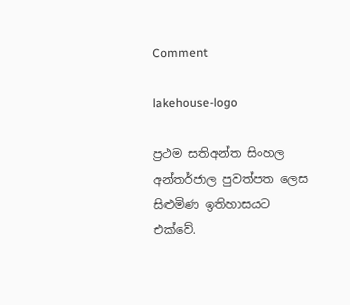Comment

lakehouse-logo

ප්‍රථම සතිඅන්ත සිංහල අන්තර්ජාල පුවත්පත ලෙස සිළුමිණ ඉතිහාසයට එක්වේ.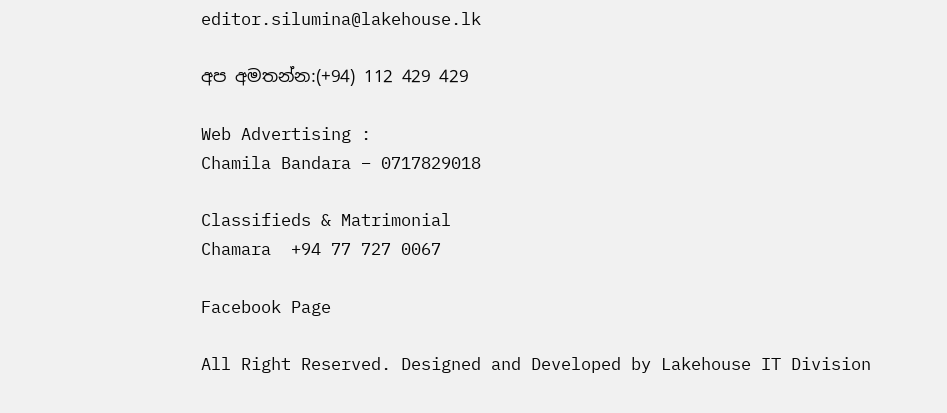editor.silumina@lakehouse.lk

අප අමතන්න:(+94) 112 429 429

Web Advertising :
Chamila Bandara – 0717829018

Classifieds & Matrimonial
Chamara  +94 77 727 0067

Facebook Page

All Right Reserved. Designed and Developed by Lakehouse IT Division